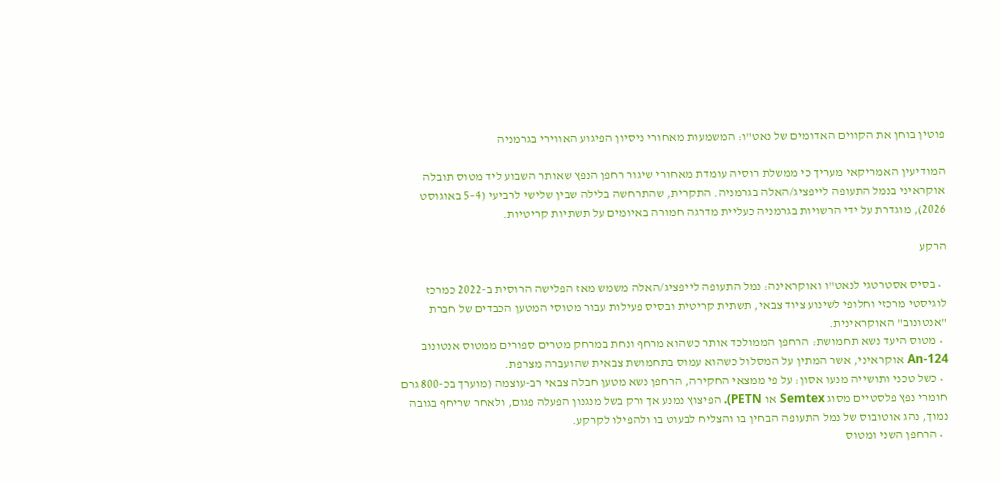פוטין בוחן את הקווים האדומים של נאט"ו: המשמעות מאחורי ניסיון הפיגוע האווירי בגרמניה

המודיעין האמריקאי מעריך כי ממשלת רוסיה עומדת מאחורי שיגור רחפן הנפץ שאותר השבוע ליד מטוס תובלה אוקראיני בנמל התעופה לייפציג/האלה בגרמניה. התקרית, שהתרחשה בלילה שבין שלישי לרביעי (4–5 באוגוסט 2026), מוגדרת על ידי הרשויות בגרמניה כעליית מדרגה חמורה באיומים על תשתיות קריטיות.

הרקע

  • בסיס אסטרטגי לנאט"ו ואוקראינה: נמל התעופה לייפציג/האלה משמש מאז הפלישה הרוסית ב-2022 כמרכז לוגיסטי מרכזי וחלופי לשינוע ציוד צבאי, תשתית קריטית ובסיס פעילות עבור מטוסי המטען הכבדים של חברת "אנטונוב" האוקראינית.
  • מטוס היעד נשא תחמושת: הרחפן הממולכד אותר כשהוא מרחף ונחת במרחק מטרים ספורים ממטוס אנטונוב An-124 אוקראיני, אשר המתין על המסלול כשהוא עמוס בתחמושת צבאית שהועברה מצרפת.
  • כשל טכני ותושייה מנעו אסון: על פי ממצאי החקירה, הרחפן נשא מטען חבלה צבאי רב-עוצמה (מוערך בכ-800 גרם חומרי נפץ פלסטיים מסוג Semtex או PETN). הפיצוץ נמנע אך ורק בשל מנגנון הפעלה פגום, ולאחר שריחף בגובה נמוך, נהג אוטובוס של נמל התעופה הבחין בו והצליח לבעוט בו ולהפילו לקרקע.
  • הרחפן השני ומטוס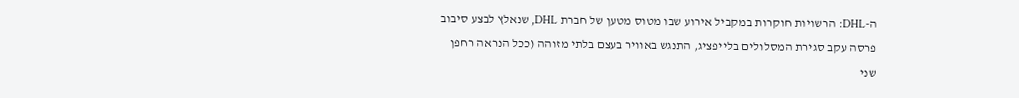ה-DHL: הרשויות חוקרות במקביל אירוע שבו מטוס מטען של חברת DHL, שנאלץ לבצע סיבוב פרסה עקב סגירת המסלולים בלייפציג, התנגש באוויר בעצם בלתי מזוהה (ככל הנראה רחפן שני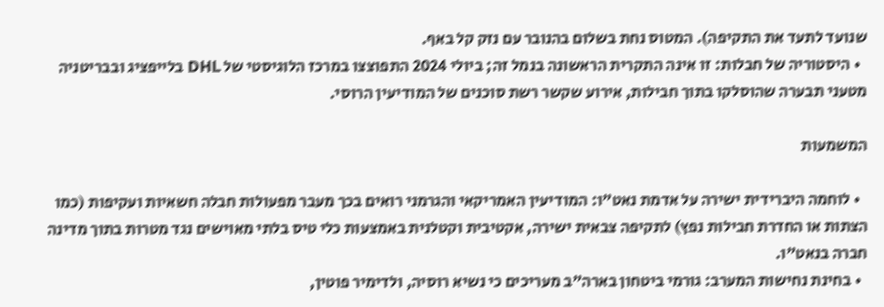שנועד לתעד את התקיפה). המטוס נחת בשלום בהנובר עם נזק קל באף.
  • היסטוריה של חבלות: זו אינה התקרית הראשונה בנמל זה; ביולי 2024 התפוצצו במרכז הלוגיסטי של DHL בלייפציג ובבריטניה מטעני תבערה שהוסלקו בתוך חבילות, אירוע שקשר רשת סוכנים של המודיעין הרוסי.

המשמעות

  • לוחמה היברידית ישירה על אדמת נאט"ו: המודיעין האמריקאי והגרמני רואים בכך מעבר מפעולות חבלה חשאיות ועקיפות (כמו הצתות או החדרת חבילות נפץ) לתקיפה צבאית ישירה, אקטיבית וקטלנית באמצעות כלי טיס בלתי מאוישים נגד מטרות בתוך מדינה חברה בנאט"ו.
  • בחינת נחישות המערב: גורמי ביטחון בארה"ב מעריכים כי נשיא רוסיה, ולדימיר פוטין,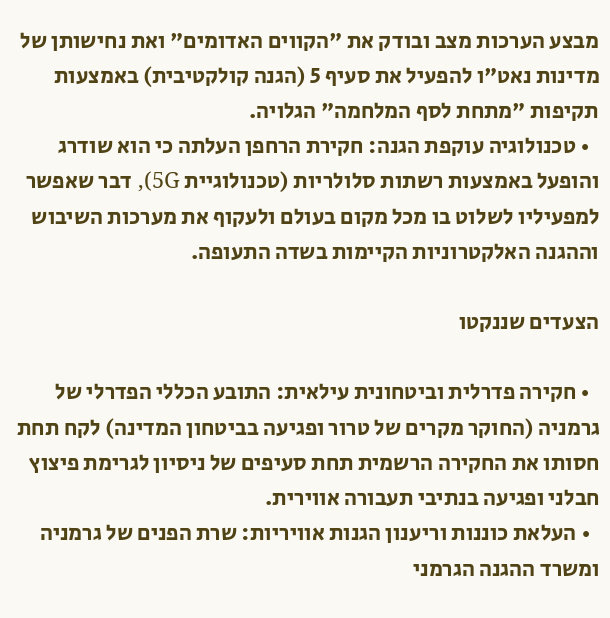מבצע הערכות מצב ובודק את "הקווים האדומים" ואת נחישותן של מדינות נאט"ו להפעיל את סעיף 5 (הגנה קולקטיבית) באמצעות תקיפות "מתחת לסף המלחמה" הגלויה.
  • טכנולוגיה עוקפת הגנה: חקירת הרחפן העלתה כי הוא שודרג והופעל באמצעות רשתות סלולריות (טכנולוגיית 5G), דבר שאפשר למפעיליו לשלוט בו מכל מקום בעולם ולעקוף את מערכות השיבוש וההגנה האלקטרוניות הקיימות בשדה התעופה.

הצעדים שננקטו

  • חקירה פדרלית וביטחונית עילאית: התובע הכללי הפדרלי של גרמניה (החוקר מקרים של טרור ופגיעה בביטחון המדינה) לקח תחת חסותו את החקירה הרשמית תחת סעיפים של ניסיון לגרימת פיצוץ חבלני ופגיעה בנתיבי תעבורה אווירית.
  • העלאת כוננות וריענון הגנות אוויריות: שרת הפנים של גרמניה ומשרד ההגנה הגרמני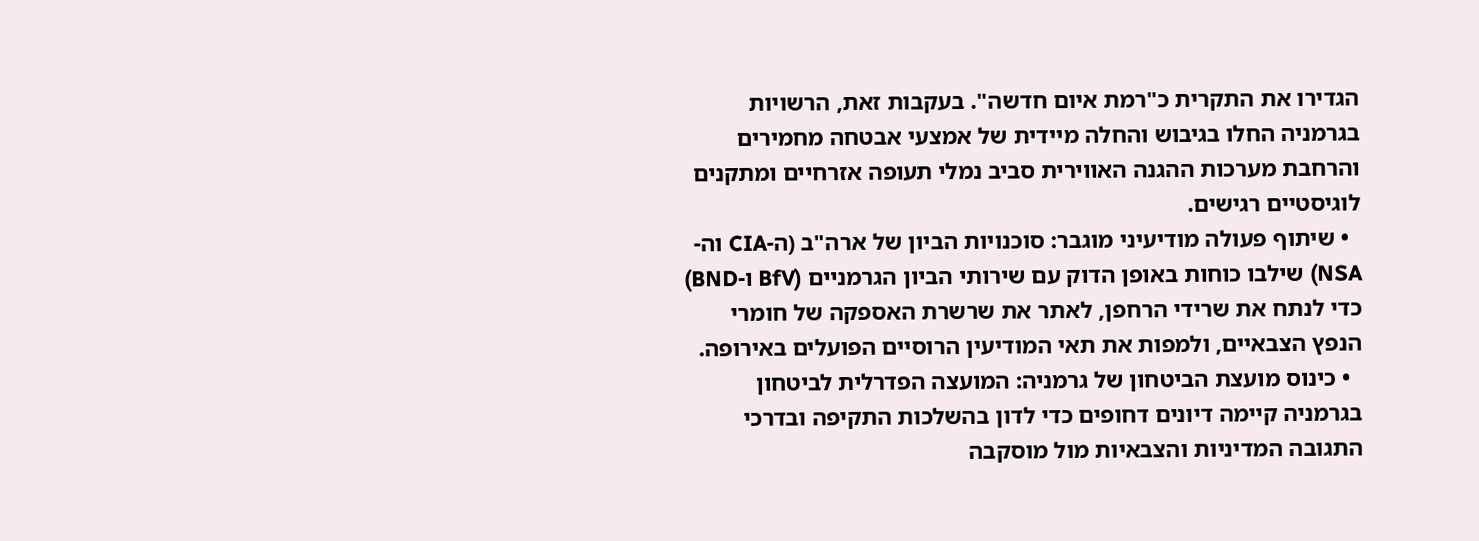הגדירו את התקרית כ"רמת איום חדשה". בעקבות זאת, הרשויות בגרמניה החלו בגיבוש והחלה מיידית של אמצעי אבטחה מחמירים והרחבת מערכות ההגנה האווירית סביב נמלי תעופה אזרחיים ומתקנים לוגיסטיים רגישים.
  • שיתוף פעולה מודיעיני מוגבר: סוכנויות הביון של ארה"ב (ה-CIA וה-NSA) שילבו כוחות באופן הדוק עם שירותי הביון הגרמניים (BfV ו-BND) כדי לנתח את שרידי הרחפן, לאתר את שרשרת האספקה של חומרי הנפץ הצבאיים, ולמפות את תאי המודיעין הרוסיים הפועלים באירופה.
  • כינוס מועצת הביטחון של גרמניה: המועצה הפדרלית לביטחון בגרמניה קיימה דיונים דחופים כדי לדון בהשלכות התקיפה ובדרכי התגובה המדיניות והצבאיות מול מוסקבה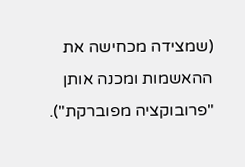(שמצידה מכחישה את ההאשמות ומכנה אותן "פרובוקציה מפוברקת").